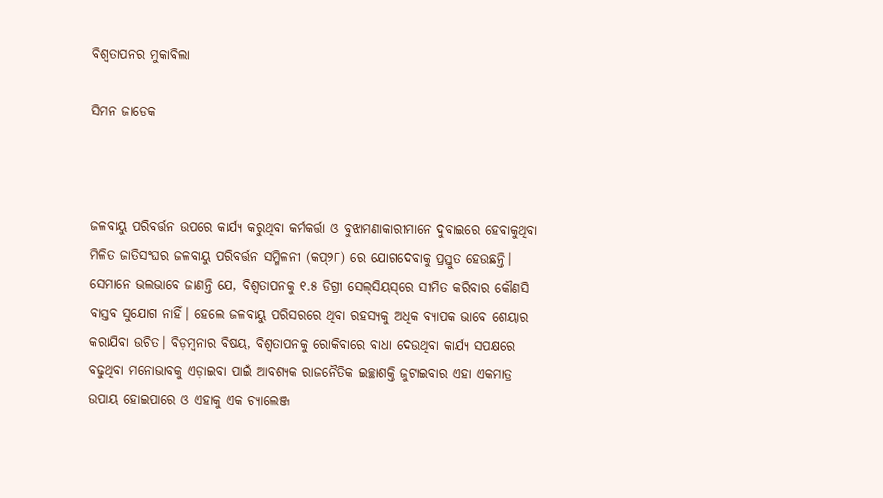ବିଶ୍ୱତାପନର ମୁକାବିଲା

ସିମନ ଜାଡେକ



ଜଳବାୟୁ ପରିବର୍ତ୍ତନ ଉପରେ କାର୍ଯ୍ୟ କରୁଥିବା କର୍ମକର୍ତ୍ତା ଓ ବୁଝାମଣାକାରୀମାନେ ଦୁବାଇରେ ହେବାକୁଥିବା ମିଳିତ ଜାତିସଂଘର ଜଳବାୟୁ ପରିବର୍ତ୍ତନ ସମ୍ମିଳନୀ (କପ୍‌୨୮) ରେ ଯୋଗଦେବାକୁ ପ୍ରସ୍ତୁତ ହେଉଛନ୍ତି। ସେମାନେ ଭଲଭାବେ ଜାଣନ୍ତି ଯେ, ବିଶ୍ୱତାପନକୁ ୧.୫ ଡିଗ୍ରୀ ସେଲ୍‌ସିୟସ୍‌ରେ ସୀମିତ କରିବାର କୌଣସି ବାସ୍ତବ ସୁଯୋଗ ନାହିଁ। ହେଲେ ଜଳବାୟୁ ପରିସରରେ ଥିବା ରହସ୍ୟକୁ ଅଧିକ ବ୍ୟାପକ ଭାବେ ଶେୟାର କରାଯିବା ଉଚିତ। ବିଡ଼ମ୍ବନାର ବିଷୟ, ବିଶ୍ୱତାପନକୁ ରୋକିବାରେ ବାଧା ଦେଉଥିବା କାର୍ଯ୍ୟ ସପକ୍ଷରେ ବଢୁଥିବା ମନୋଭାବକୁ ଏଡ଼ାଇବା ପାଇଁ ଆବଶ୍ୟକ ରାଜନୈତିକ ଇଚ୍ଛାଶକ୍ତି ଜୁଟାଇବାର ଏହା ଏକମାତ୍ର ଉପାୟ ହୋଇପାରେ ଓ ଏହାକୁ ଏକ ଚ୍ୟାଲେଞ୍ଜ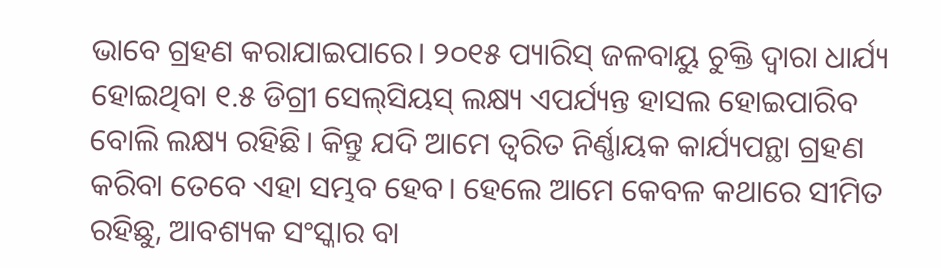ଭାବେ ଗ୍ରହଣ କରାଯାଇପାରେ। ୨୦୧୫ ପ୍ୟାରିସ୍‌ ଜଳବାୟୁ ଚୁକ୍ତି ଦ୍ୱାରା ଧାର୍ଯ୍ୟ ହୋଇଥିବା ୧.୫ ଡିଗ୍ରୀ ସେଲ୍‌ସିୟସ୍‌ ଲକ୍ଷ୍ୟ ଏପର୍ଯ୍ୟନ୍ତ ହାସଲ ହୋଇପାରିବ ବୋଲି ଲକ୍ଷ୍ୟ ରହିଛି। କିନ୍ତୁ ଯଦି ଆମେ ତ୍ୱରିତ ନିର୍ଣ୍ଣାୟକ କାର୍ଯ୍ୟପନ୍ଥା ଗ୍ରହଣ କରିବା ତେବେ ଏହା ସମ୍ଭବ ହେବ। ହେଲେ ଆମେ କେବଳ କଥାରେ ସୀମିତ ରହିଛୁ, ଆବଶ୍ୟକ ସଂସ୍କାର ବା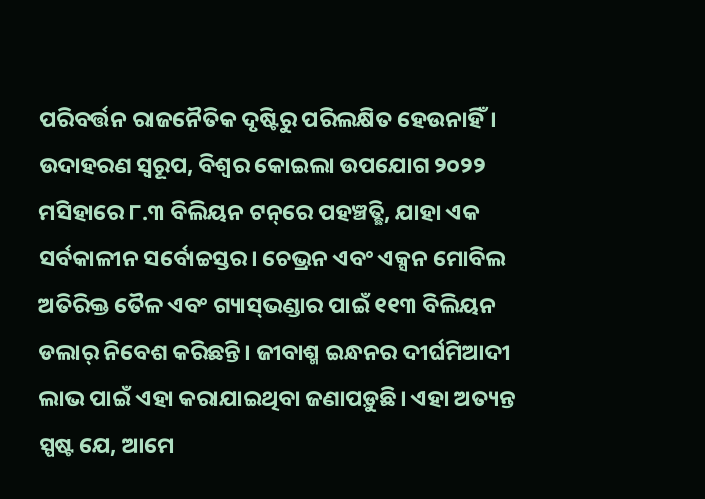ପରିବର୍ତ୍ତନ ରାଜନୈତିକ ଦୃଷ୍ଟିରୁ ପରିଲକ୍ଷିତ ହେଉନାହିଁ। ଉଦାହରଣ ସ୍ବରୂପ, ବିଶ୍ୱର କୋଇଲା ଉପଯୋଗ ୨୦୨୨ ମସିହାରେ ୮.୩ ବିଲିୟନ ଟନ୍‌ରେ ପହଞ୍ଚତ୍ଛି, ଯାହା ଏକ ସର୍ବକାଳୀନ ସର୍ବୋଚ୍ଚସ୍ତର। ଚେଭ୍ରନ ଏବଂ ଏକ୍ସନ ମୋବିଲ ଅତିରିକ୍ତ ତୈଳ ଏବଂ ଗ୍ୟାସ୍‌ଭଣ୍ଡାର ପାଇଁ ୧୧୩ ବିଲିୟନ ଡଲାର୍‌ ନିବେଶ କରିଛନ୍ତି। ଜୀବାଶ୍ମ ଇନ୍ଧନର ଦୀର୍ଘମିଆଦୀ ଲାଭ ପାଇଁ ଏହା କରାଯାଇଥିବା ଜଣାପଡ଼ୁଛି। ଏହା ଅତ୍ୟନ୍ତ ସ୍ପଷ୍ଟ ଯେ, ଆମେ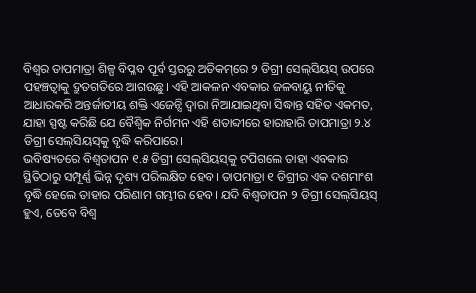ବିଶ୍ୱର ତାପମାତ୍ରା ଶିଳ୍ପ ବିପ୍ଳବ ପୂର୍ବ ସ୍ତରରୁ ଅତିକମ୍‌ରେ ୨ ଡିଗ୍ରୀ ସେଲ୍‌ସିୟସ୍‌ ଉପରେ ପହଞ୍ଚତ୍ବାକୁ ଦ୍ରୁତଗତିରେ ଆଗଉଛୁ। ଏହି ଆକଳନ ଏବକାର ଜଳବାୟୁ ନୀତିକୁ ଆଧାରକରି ଅନ୍ତର୍ଜାତୀୟ ଶକ୍ତି ଏଜେନ୍ସି ଦ୍ୱାରା ନିଆଯାଇଥିବା ସିଦ୍ଧାନ୍ତ ସହିତ ଏକମତ, ଯାହା ସ୍ପଷ୍ଟ କରିଛି ଯେ ବୈଶ୍ୱିକ ନିର୍ଗମନ ଏହି ଶତାବ୍ଦୀରେ ହାରାହାରି ତାପମାତ୍ରା ୨.୪ ଡିଗ୍ରୀ ସେଲ୍‌ସିୟସ୍‌କୁ ବୃଦ୍ଧି କରିପାରେ।
ଭବିଷ୍ୟତରେ ବିଶ୍ୱତାପନ ୧.୫ ଡିଗ୍ରୀ ସେଲ୍‌ସିୟସ୍‌କୁ ଟପିଗଲେ ତାହା ଏବକାର ସ୍ଥିତିଠାରୁ ସମ୍ପୂର୍ଣ୍ଣ ଭିନ୍ନ ଦୃଶ୍ୟ ପରିଲକ୍ଷିତ ହେବ। ତାପମାତ୍ରା ୧ ଡିଗ୍ରୀର ଏକ ଦଶମାଂଶ ବୃଦ୍ଧି ହେଲେ ତାହାର ପରିଣାମ ଗମ୍ଭୀର ହେବ। ଯଦି ବିଶ୍ୱତାପନ ୨ ଡିଗ୍ରୀ ସେଲ୍‌ସିୟସ୍‌ ହୁଏ, ତେବେ ବିଶ୍ୱ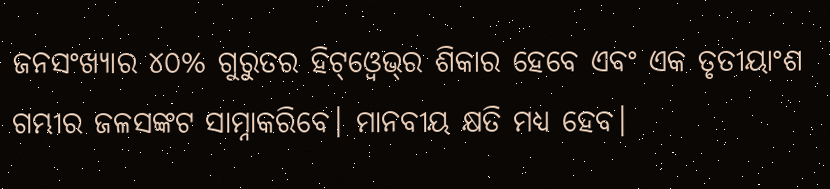ଜନସଂଖ୍ୟାର ୪୦% ଗୁରୁତର ହିଟ୍‌ଓ୍ବେଭ୍‌ର ଶିକାର ହେବେ ଏବଂ ଏକ ତୃତୀୟାଂଶ ଗମ୍ଭୀର ଜଳସଙ୍କଟ ସାମ୍ନାକରିବେ। ମାନବୀୟ କ୍ଷତି ମଧ୍ୟ ହେବ।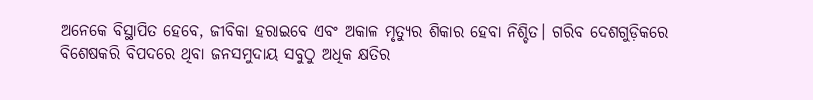ଅନେକେ ବିସ୍ଥାପିତ ହେବେ, ଜୀବିକା ହରାଇବେ ଏବଂ ଅକାଳ ମୃତ୍ୟୁର ଶିକାର ହେବା ନିଶ୍ଚିତ। ଗରିବ ଦେଶଗୁଡ଼ିକରେ ବିଶେଷକରି ବିପଦରେ ଥିବା ଜନସମୁଦାୟ ସବୁଠୁ ଅଧିକ କ୍ଷତିର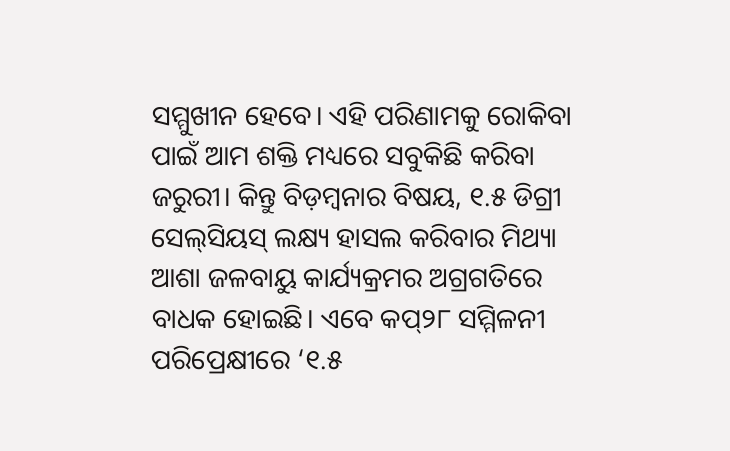ସମ୍ମୁଖୀନ ହେବେ। ଏହି ପରିଣାମକୁ ରୋକିବା ପାଇଁ ଆମ ଶକ୍ତି ମଧ୍ୟରେ ସବୁକିଛି କରିବା ଜରୁରୀ। କିନ୍ତୁ ବିଡ଼ମ୍ବନାର ବିଷୟ, ୧.୫ ଡିଗ୍ରୀ ସେଲ୍‌ସିୟସ୍‌ ଲକ୍ଷ୍ୟ ହାସଲ କରିବାର ମିଥ୍ୟା ଆଶା ଜଳବାୟୁ କାର୍ଯ୍ୟକ୍ରମର ଅଗ୍ରଗତିରେ ବାଧକ ହୋଇଛି। ଏବେ କପ୍‌୨୮ ସମ୍ମିଳନୀ ପରିପ୍ରେକ୍ଷୀରେ ‘୧.୫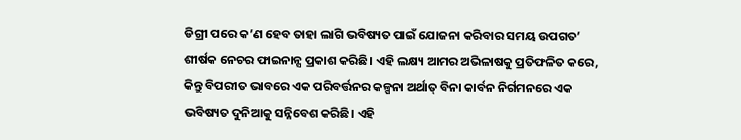ଡିଗ୍ରୀ ପରେ କ’ଣ ହେବ ତାହା ଲାଗି ଭବିଷ୍ୟତ ପାଇଁ ଯୋଜନା କରିବାର ସମୟ ଉପଗତ’ ଶୀର୍ଷକ ନେଚର ଫାଇନାନ୍ସ ପ୍ରକାଶ କରିଛି। ଏହି ଲକ୍ଷ୍ୟ ଆମର ଅଭିଳାଷକୁ ପ୍ରତିଫଳିତ କରେ, କିନ୍ତୁ ବିପରୀତ ଭାବରେ ଏକ ପରିବର୍ତ୍ତନର କଳ୍ପନା ଅର୍ଥାତ୍‌ ବିନା କାର୍ବନ ନିର୍ଗମନରେ ଏକ ଭବିଷ୍ୟତ ଦୁନିଆକୁ ସନ୍ନିବେଶ କରିଛି। ଏହି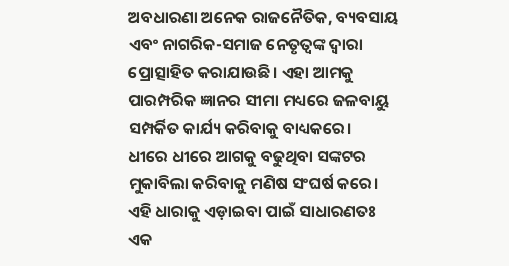ଅବଧାରଣା ଅନେକ ରାଜନୈତିକ, ବ୍ୟବସାୟ ଏବଂ ନାଗରିକ-ସମାଜ ନେତୃତ୍ୱଙ୍କ ଦ୍ୱାରା ପ୍ରୋତ୍ସାହିତ କରାଯାଉଛି। ଏହା ଆମକୁ ପାରମ୍ପରିକ ଜ୍ଞାନର ସୀମା ମଧ୍ୟରେ ଜଳବାୟୁ ସମ୍ପର୍କିତ କାର୍ଯ୍ୟ କରିବାକୁ ବାଧ୍ୟକରେ।
ଧୀରେ ଧୀରେ ଆଗକୁ ବଢୁଥିବା ସଙ୍କଟର ମୁକାବିଲା କରିବାକୁ ମଣିଷ ସଂଘର୍ଷ କରେ। ଏହି ଧାରାକୁ ଏଡ଼ାଇବା ପାଇଁ ସାଧାରଣତଃ ଏକ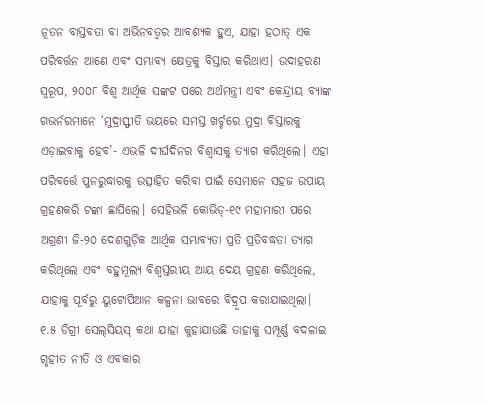ନୂତନ ବାସ୍ତବତା ବା ଅଭିନବତ୍ୱର ଆବଶ୍ୟକ ହୁଏ, ଯାହା ହଠାତ୍‌ ଏକ ପରିବର୍ତ୍ତନ ଆଣେ ଏବଂ ସମ୍ଭାବ୍ୟ କ୍ଷେତ୍ରକୁ ବିସ୍ତାର କରିଥାଏ। ଉଦାହରଣ ସ୍ବରୂପ, ୨୦୦୮ ବିଶ୍ୱ ଆର୍ଥିକ ସଙ୍କଟ ପରେ ଅର୍ଥମନ୍ତ୍ରୀ ଏବଂ କେନ୍ଦ୍ରୀୟ ବ୍ୟାଙ୍କ ଗଭର୍ନରମାନେ ‘ମୁଦ୍ରାସ୍ଫୀତି ଭୟରେ ସମସ୍ତ ଖର୍ଚ୍ଚରେ ମୁଦ୍ରା ବିସ୍ତାରକୁ ଏଡ଼ାଇବାକୁ ହେବ’- ଏଭଳି ଦୀର୍ଘଦିନର ବିଶ୍ୱାସକୁ ତ୍ୟାଗ କରିଥିଲେ। ଏହା ପରିବର୍ତ୍ତେ ପୁନରୁଦ୍ଧାରକୁ ଉତ୍ସାହିତ କରିବା ପାଇଁ ସେମାନେ ସହଜ ଉପାୟ ଗ୍ରହଣକରି ଟଙ୍କା ଛାପିଲେ। ସେହିଭଳି କୋଭିଡ୍‌-୧୯ ମହାମାରୀ ପରେ ଅଗ୍ରଣୀ ଜି-୨୦ ଦେଶଗୁଡ଼ିକ ଆର୍ଥିକ ସମ୍ଭାବ୍ୟତା ପ୍ରତି ପ୍ରତିବଦ୍ଧତା ତ୍ୟାଗ କରିଥିଲେ ଏବଂ ବହୁମୂଲ୍ୟ ବିଶ୍ୱସ୍ତରୀୟ ଆୟ ଦେୟ ଗ୍ରହଣ କରିଥିଲେ, ଯାହାକୁ ପୂର୍ବରୁ ୟୁଟୋପିଆନ କଳ୍ପନା ଭାବରେ ବିଦ୍ରୂପ କରାଯାଇଥିଲା।
୧.୫ ଡିଗ୍ରୀ ସେଲ୍‌ସିୟସ୍‌ କଥା ଯାହା କୁହାଯାଉଛି ତାହାକୁ ସମ୍ପୂର୍ଣ୍ଣ ବଦଳାଇ ଗୃହୀତ ନୀତି ଓ ଏବକାର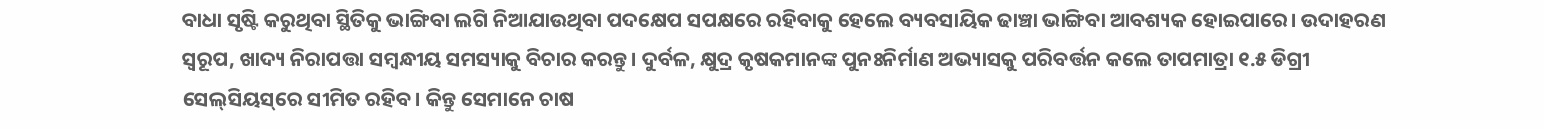ବାଧା ସୃଷ୍ଟି କରୁଥିବା ସ୍ଥିତିକୁ ଭାଙ୍ଗିବା ଲଗି ନିଆଯାଉଥିବା ପଦକ୍ଷେପ ସପକ୍ଷରେ ରହିବାକୁ ହେଲେ ବ୍ୟବସାୟିକ ଢାଞ୍ଚା ଭାଙ୍ଗିବା ଆବଶ୍ୟକ ହୋଇପାରେ। ଉଦାହରଣ ସ୍ବରୂପ, ଖାଦ୍ୟ ନିରାପତ୍ତା ସମ୍ବନ୍ଧୀୟ ସମସ୍ୟାକୁ ବିଚାର କରନ୍ତୁ। ଦୁର୍ବଳ, କ୍ଷୁଦ୍ର କୃଷକମାନଙ୍କ ପୁନଃନିର୍ମାଣ ଅଭ୍ୟାସକୁ ପରିବର୍ତ୍ତନ କଲେ ତାପମାତ୍ରା ୧.୫ ଡିଗ୍ରୀ ସେଲ୍‌ସିୟସ୍‌ରେ ସୀମିତ ରହିବ। କିନ୍ତୁ ସେମାନେ ଚାଷ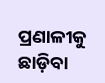ପ୍ରଣାଳୀକୁ ଛାଡ଼ିବା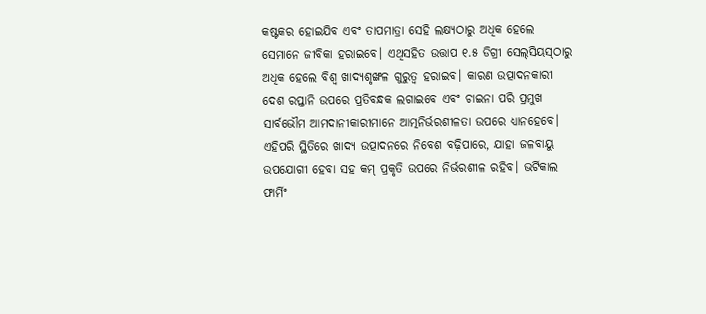କଷ୍ଟକର ହୋଇଯିବ ଏବଂ ତାପମାତ୍ରା ସେହି ଲକ୍ଷ୍ୟଠାରୁ ଅଧିକ ହେଲେ ସେମାନେ ଜୀବିକା ହରାଇବେ। ଏଥିସହିତ ଉତ୍ତାପ ୧.୫ ଡିଗ୍ରୀ ସେଲ୍‌ସିୟସ୍‌ଠାରୁ ଅଧିକ ହେଲେ ବିଶ୍ୱ ଖାଦ୍ୟଶୃଙ୍ଖଳ ଗୁରୁତ୍ୱ ହରାଇବ। କାରଣ ଉତ୍ପାଦନକାରୀ ଦେଶ ରପ୍ତାନି ଉପରେ ପ୍ରତିବନ୍ଧକ ଲଗାଇବେ ଏବଂ ଚାଇନା ପରି ପ୍ରମୁଖ ସାର୍ବଭୌମ ଆମଦାନୀକାରୀମାନେ ଆତ୍ମନିର୍ଭରଶୀଳତା ଉପରେ ଧ୍ୟାନହେବେ। ଏହିପରି ସ୍ଥିତିରେ ଖାଦ୍ୟ ଉତ୍ପାଦନରେ ନିବେଶ ବଢ଼ିପାରେ, ଯାହା ଜଳବାୟୁ ଉପଯୋଗୀ ହେବା ସହ କମ୍‌ ପ୍ରକୃତି ଉପରେ ନିର୍ଭରଶୀଳ ରହିବ। ଭର୍ଟିକାଲ ଫାର୍ମିଂ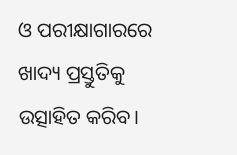ଓ ପରୀକ୍ଷାଗାରରେ ଖାଦ୍ୟ ପ୍ରସ୍ତୁତିକୁ ଉତ୍ସାହିତ କରିବ।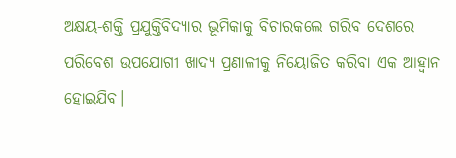ଅକ୍ଷୟ-ଶକ୍ତି ପ୍ରଯୁକ୍ତିବିଦ୍ୟାର ଭୂମିକାକୁ ବିଚାରକଲେ ଗରିବ ଦେଶରେ ପରିବେଶ ଉପଯୋଗୀ ଖାଦ୍ୟ ପ୍ରଣାଳୀକୁ ନିୟୋଜିତ କରିବା ଏକ ଆହ୍ବାନ ହୋଇଯିବ।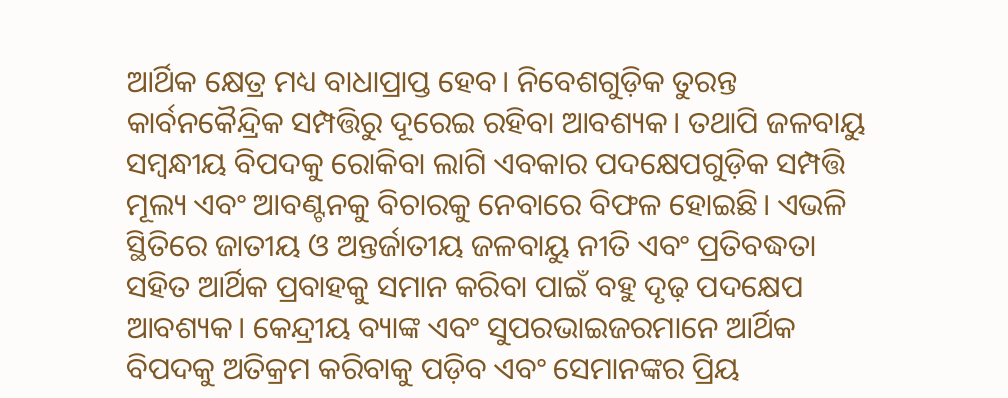ଆର୍ଥିକ କ୍ଷେତ୍ର ମଧ୍ୟ ବାଧାପ୍ରାପ୍ତ ହେବ। ନିବେଶଗୁଡ଼ିକ ତୁରନ୍ତ କାର୍ବନକୈନ୍ଦ୍ରିକ ସମ୍ପତ୍ତିରୁ ଦୂରେଇ ରହିବା ଆବଶ୍ୟକ। ତଥାପି ଜଳବାୟୁ ସମ୍ବନ୍ଧୀୟ ବିପଦକୁ ରୋକିବା ଲାଗି ଏବକାର ପଦକ୍ଷେପଗୁଡ଼ିକ ସମ୍ପତ୍ତି ମୂଲ୍ୟ ଏବଂ ଆବଣ୍ଟନକୁ ବିଚାରକୁ ନେବାରେ ବିଫଳ ହୋଇଛି। ଏଭଳି ସ୍ଥିତିରେ ଜାତୀୟ ଓ ଅନ୍ତର୍ଜାତୀୟ ଜଳବାୟୁ ନୀତି ଏବଂ ପ୍ରତିବଦ୍ଧତା ସହିତ ଆର୍ଥିକ ପ୍ରବାହକୁ ସମାନ କରିବା ପାଇଁ ବହୁ ଦୃଢ଼ ପଦକ୍ଷେପ ଆବଶ୍ୟକ। କେନ୍ଦ୍ରୀୟ ବ୍ୟାଙ୍କ ଏବଂ ସୁପରଭାଇଜରମାନେ ଆର୍ଥିକ ବିପଦକୁ ଅତିକ୍ରମ କରିବାକୁ ପଡ଼ିବ ଏବଂ ସେମାନଙ୍କର ପ୍ରିୟ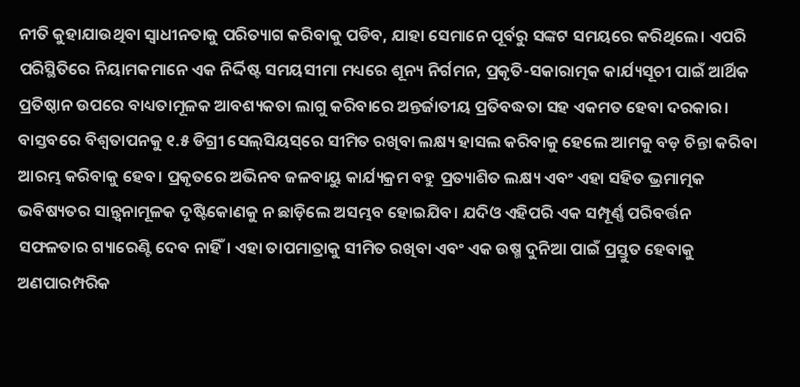ନୀତି କୁହାଯାଉଥିବା ସ୍ବାଧୀନତାକୁ ପରିତ୍ୟାଗ କରିବାକୁ ପଡିବ, ଯାହା ସେମାନେ ପୂର୍ବରୁ ସଙ୍କଟ ସମୟରେ କରିଥିଲେ। ଏପରି ପରିସ୍ଥିତିରେ ନିୟାମକମାନେ ଏକ ନିର୍ଦ୍ଦିଷ୍ଟ ସମୟସୀମା ମଧ୍ୟରେ ଶୂନ୍ୟ ନିର୍ଗମନ, ପ୍ରକୃତି-ସକାରାତ୍ମକ କାର୍ଯ୍ୟସୂଚୀ ପାଇଁ ଆର୍ଥିକ ପ୍ରତିଷ୍ଠାନ ଉପରେ ବାଧ୍ୟତାମୂଳକ ଆବଶ୍ୟକତା ଲାଗୁ କରିବାରେ ଅନ୍ତର୍ଜାତୀୟ ପ୍ରତିବଦ୍ଧତା ସହ ଏକମତ ହେବା ଦରକାର।
ବାସ୍ତବରେ ବିଶ୍ୱତାପନକୁ ୧.୫ ଡିଗ୍ରୀ ସେଲ୍‌ସିୟସ୍‌ରେ ସୀମିତ ରଖିବା ଲକ୍ଷ୍ୟ ହାସଲ କରିବାକୁ ହେଲେ ଆମକୁ ବଡ଼ ଚିନ୍ତା କରିବା ଆରମ୍ଭ କରିବାକୁ ହେବ। ପ୍ରକୃତରେ ଅଭିନବ ଜଳବାୟୁ କାର୍ଯ୍ୟକ୍ରମ ବହୁ ପ୍ରତ୍ୟାଶିତ ଲକ୍ଷ୍ୟ ଏବଂ ଏହା ସହିତ ଭ୍ରମାତ୍ମକ ଭବିଷ୍ୟତର ସାନ୍ତ୍ୱନାମୂଳକ ଦୃଷ୍ଟିକୋଣକୁ ନ ଛାଡ଼ିଲେ ଅସମ୍ଭବ ହୋଇଯିବ। ଯଦିଓ ଏହିପରି ଏକ ସମ୍ପୂର୍ଣ୍ଣ ପରିବର୍ତ୍ତନ ସଫଳତାର ଗ୍ୟାରେଣ୍ଟି ଦେବ ନାହିଁ। ଏହା ତାପମାତ୍ରାକୁ ସୀମିତ ରଖିବା ଏବଂ ଏକ ଉଷ୍ମ ଦୁନିଆ ପାଇଁ ପ୍ରସ୍ତୁତ ହେବାକୁ ଅଣପାରମ୍ପରିକ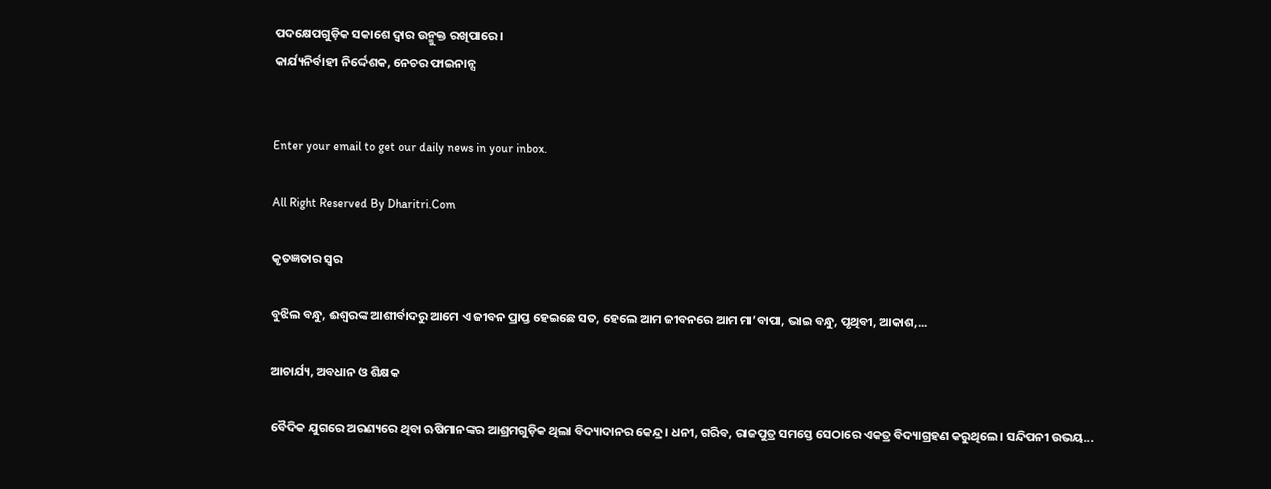ପଦକ୍ଷେପଗୁଡ଼ିକ ସକାଶେ ଦ୍ୱାର ଉନ୍ମୁକ୍ତ ରଖିପାରେ।
କାର୍ଯ୍ୟନିର୍ବାହୀ ନିର୍ଦ୍ଦେଶକ, ନେଚର ଫାଇନାନ୍ସ


Enter your email to get our daily news in your inbox.

All Right Reserved By Dharitri.Com

କୃତଜ୍ଞତାର ସ୍ବର

ବୁଝିଲ ବନ୍ଧୁ, ଈଶ୍ବରଙ୍କ ଆଶୀର୍ବାଦରୁ ଆମେ ଏ ଜୀବନ ପ୍ରାପ୍ତ ହେଇଛେ ସତ, ହେଲେ ଆମ ଜୀବନରେ ଆମ ମା’ବାପା, ଭାଇ ବନ୍ଧୁ, ପୃଥିବୀ, ଆକାଶ,...

ଆଚାର୍ଯ୍ୟ, ଅବଧାନ ଓ ଶିକ୍ଷକ

ବୈଦିକ ଯୁଗରେ ଅରଣ୍ୟରେ ଥିବା ଋଷିମାନଙ୍କର ଆଶ୍ରମଗୁଡ଼ିକ ଥିଲା ବିଦ୍ୟାଦାନର କେନ୍ଦ୍ର। ଧନୀ, ଗରିବ, ରାଜପୁତ୍ର ସମସ୍ତେ ସେଠାରେ ଏକତ୍ର ବିଦ୍ୟାଗ୍ରହଣ କରୁଥିଲେ। ସନ୍ଦିପନୀ ଉଭୟ...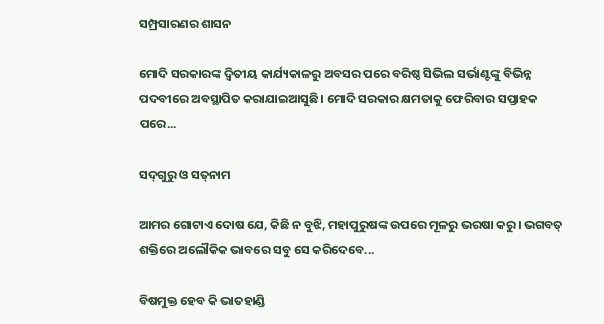ସମ୍ପ୍ରସାରଣର ଶାସନ

ମୋଦି ସରକାରଙ୍କ ଦ୍ୱିତୀୟ କାର୍ଯ୍ୟକାଳରୁ ଅବସର ପରେ ବରିଷ୍ଠ ସିଭିଲ ସର୍ଭାଣ୍ଟଙ୍କୁ ବିଭିନ୍ନ ପଦବୀରେ ଅବସ୍ଥାପିତ କରାଯାଇଆସୁଛି। ମୋଦି ସରକାର କ୍ଷମତାକୁ ଫେରିବାର ସପ୍ତାହକ ପରେ...

ସଦ୍‌ଗୁରୁ ଓ ସତ୍‌ନାମ

ଆମର ଗୋଟାଏ ଦୋଷ ଯେ, କିଛି ନ ବୁଝି, ମହାପୁରୁଷଙ୍କ ଉପରେ ମୂଳରୁ ଭରଷା କରୁ। ଭଗବତ୍‌ ଶକ୍ତିରେ ଅଲୌକିକ ଭାବରେ ସବୁ ସେ କରିଦେବେ...

ବିଷମୁକ୍ତ ହେବ କି ଭାତହାଣ୍ଡି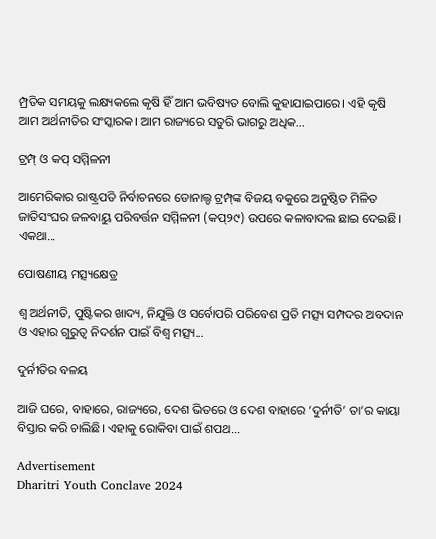ମ୍ପ୍ରତିକ ସମୟକୁ ଲକ୍ଷ୍ୟକଲେ କୃଷି ହିଁ ଆମ ଭବିଷ୍ୟତ ବୋଲି କୁହାଯାଇପାରେ। ଏହି କୃଷି ଆମ ଅର୍ଥନୀତିର ସଂସ୍କାରକ। ଆମ ରାଜ୍ୟରେ ସତୁରି ଭାଗରୁ ଅଧିକ...

ଟ୍ରମ୍ପ୍‌ ଓ କପ୍‌ ସମ୍ମିଳନୀ

ଆମେରିକାର ରାଷ୍ଟ୍ରପତି ନିର୍ବାଚନରେ ଡୋନାଲ୍ଡ ଟ୍ରମ୍ପ୍‌ଙ୍କ ବିଜୟ ବକୁରେ ଅନୁଷ୍ଠିତ ମିଳିତ ଜାତିସଂଘର ଜଳବାୟୁ ପରିବର୍ତ୍ତନ ସମ୍ମିଳନୀ (କପ୍‌୨୯) ଉପରେ କଳାବାଦଲ ଛାଇ ଦେଇଛି। ଏକଥା...

ପୋଷଣୀୟ ମତ୍ସ୍ୟକ୍ଷେତ୍ର

ଶ୍ୱ ଅର୍ଥନୀତି, ପୁଷ୍ଟିକର ଖାଦ୍ୟ, ନିଯୁକ୍ତି ଓ ସର୍ବୋପରି ପରିବେଶ ପ୍ରତି ମତ୍ସ୍ୟ ସମ୍ପଦର ଅବଦାନ ଓ ଏହାର ଗୁରୁତ୍ୱ ନିଦର୍ଶନ ପାଇଁ ବିଶ୍ୱ ମତ୍ସ୍ୟ...

ଦୁର୍ନୀତିର ବଳୟ

ଆଜି ଘରେ, ବାହାରେ, ରାଜ୍ୟରେ, ଦେଶ ଭିତରେ ଓ ଦେଶ ବାହାରେ ‘ଦୁର୍ନୀତି’ ତା’ର କାୟା ବିସ୍ତାର କରି ଚାଲିଛି। ଏହାକୁ ରୋକିବା ପାଇଁ ଶପଥ...

Advertisement
Dharitri Youth Conclave 2024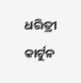ଧରିତ୍ରୀ କାର୍ଟୁନ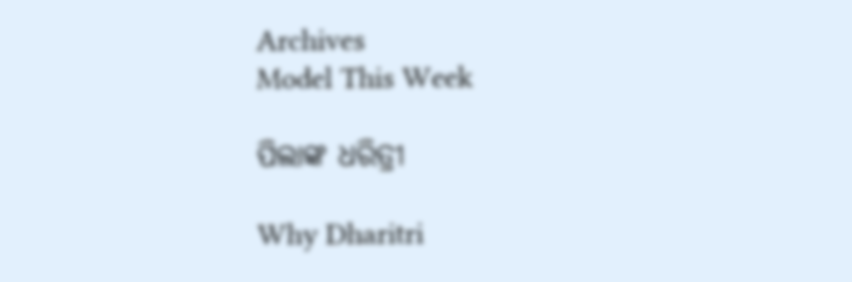Archives
Model This Week

ପିଲାଙ୍କ ଧରିତ୍ରୀ

Why Dharitri